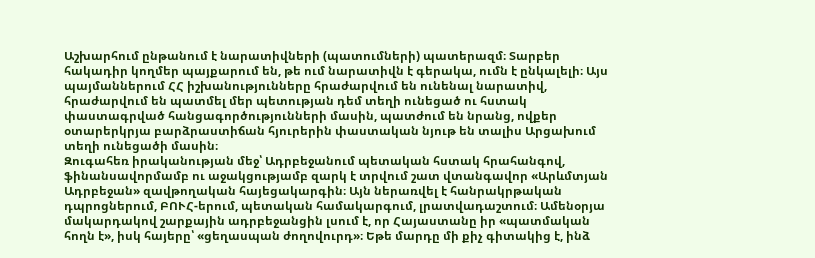Աշխարհում ընթանում է նարատիվների (պատումների) պատերազմ։ Տարբեր հակադիր կողմեր պայքարում են, թե ում նարատիվն է գերակա, ումն է ընկալելի։ Այս պայմաններում ՀՀ իշխանությունները հրաժարվում են ունենալ նարատիվ, հրաժարվում են պատմել մեր պետության դեմ տեղի ունեցած ու հստակ փաստագրված հանցագործությունների մասին, պատժում են նրանց, ովքեր օտարերկրյա բարձրաստիճան հյուրերին փաստական նյութ են տալիս Արցախում տեղի ունեցածի մասին։
Զուգահեռ իրականության մեջ՝ Ադրբեջանում պետական հստակ հրահանգով, ֆինանսավորմամբ ու աջակցությամբ զարկ է տրվում շատ վտանգավոր «Արևմտյան Ադրբեջան» զավթողական հայեցակարգին։ Այն ներառվել է հանրակրթական դպրոցներում, ԲՈՒՀ-երում, պետական համակարգում, լրատվադաշտում։ Ամենօրյա մակարդակով շարքային ադրբեջանցին լսում է, որ Հայաստանը իր «պատմական հողն է», իսկ հայերը՝ «ցեղասպան ժողովուրդ»։ Եթե մարդը մի քիչ գիտակից է, ինձ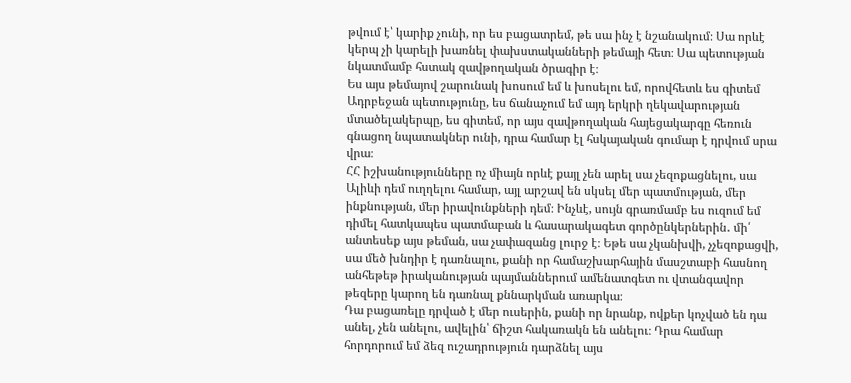թվում է՝ կարիք չունի, որ ես բացատրեմ, թե սա ինչ է նշանակում։ Սա որևէ կերպ չի կարելի խառնել փախստականների թեմայի հետ։ Սա պետության նկատմամբ հստակ զավթողական ծրագիր է։
Ես այս թեմայով շարունակ խոսում եմ և խոսելու եմ, որովհետև ես գիտեմ Ադրբեջան պետությունը, ես ճանաչում եմ այդ երկրի ղեկավարության մտածելակերպը, ես գիտեմ, որ այս զավթողական հայեցակարգը հեռուն գնացող նպատակներ ունի, դրա համար էլ հսկայական գումար է դրվում սրա վրա։
ՀՀ իշխանությունները ոչ միայն որևէ քայլ չեն արել սա չեզոքացնելու, սա Ալիևի դեմ ուղղելու համար, այլ արշավ են սկսել մեր պատմության, մեր ինքնության, մեր իրավունքների դեմ։ Ինչևէ, սույն գրառմամբ ես ուզում եմ դիմել հատկապես պատմաբան և հասարակագետ գործընկերներին․ մի՛ անտեսեք այս թեման, սա չափազանց լուրջ է։ Եթե սա չկանխվի, չչեզոքացվի, սա մեծ խնդիր է դառնալու, քանի որ համաշխարհային մասշտաբի հասնող անհեթեթ իրականության պայմաններում ամենատգետ ու վտանգավոր թեզերը կարող են դառնալ քննարկման առարկա։
Դա բացառելը դրված է մեր ուսերին, քանի որ նրանք, ովքեր կոչված են դա անել, չեն անելու, ավելին՝ ճիշտ հակառակն են անելու։ Դրա համար հորդորում եմ ձեզ ուշադրություն դարձնել այս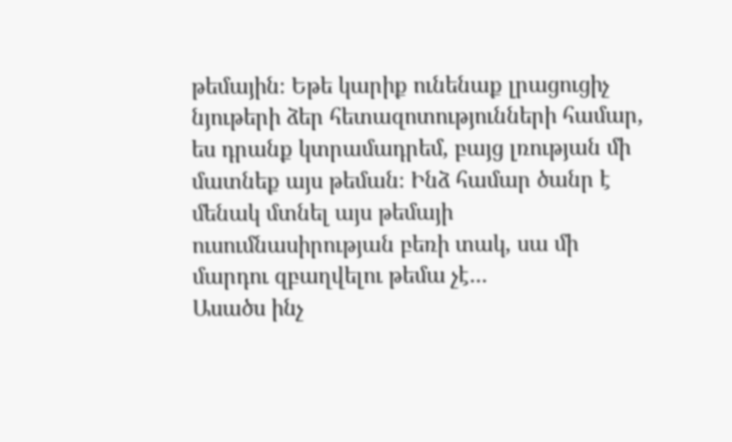թեմային։ Եթե կարիք ունենաք լրացուցիչ նյութերի ձեր հետազոտությունների համար, ես դրանք կտրամադրեմ, բայց լռության մի մատնեք այս թեման։ Ինձ համար ծանր է մենակ մտնել այս թեմայի ուսումնասիրության բեռի տակ, սա մի մարդու զբաղվելու թեմա չէ․․․
Ասածս ինչ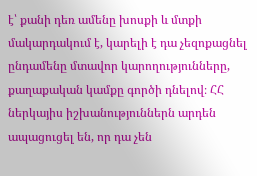է՝ քանի դեռ ամենը խոսքի և մտքի մակարդակում է, կարելի է դա չեզոքացնել ընդամենը մտավոր կարողությունները, քաղաքական կամքը գործի դնելով։ ՀՀ ներկայիս իշխանություններն արդեն ապացուցել են, որ դա չեն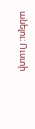անելու։ Ուստի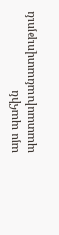այս պահին պատասխանատվություն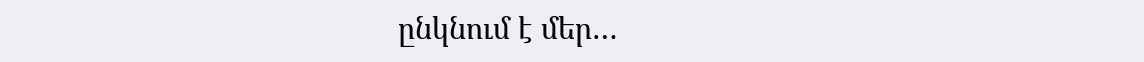ընկնում է մեր…